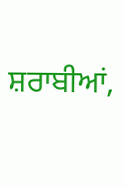ਸ਼ਰਾਬੀਆਂ,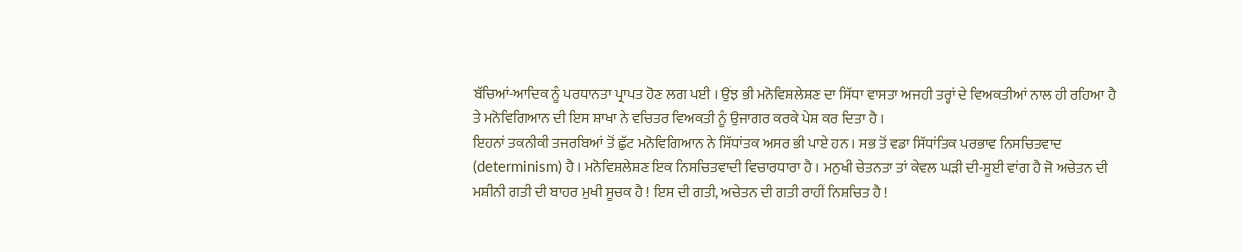ਬੱਚਿਆਂ-ਆਦਿਕ ਨੂੰ ਪਰਧਾਨਤਾ ਪ੍ਰਾਪਤ ਹੋਣ ਲਗ ਪਈ । ਉਂਝ ਭੀ ਮਨੋਵਿਸ਼ਲੇਸ਼ਣ ਦਾ ਸਿੱਧਾ ਵਾਸਤਾ ਅਜਹੀ ਤਰ੍ਹਾਂ ਦੇ ਵਿਅਕਤੀਆਂ ਨਾਲ ਹੀ ਰਹਿਆ ਹੈ ਤੇ ਮਨੋਵਿਗਿਆਨ ਦੀ ਇਸ ਸ਼ਾਖਾ ਨੇ ਵਚਿਤਰ ਵਿਅਕਤੀ ਨੂੰ ਉਜਾਗਰ ਕਰਕੇ ਪੇਸ਼ ਕਰ ਦਿਤਾ ਹੈ ।
ਇਹਨਾਂ ਤਕਨੀਕੀ ਤਜਰਬਿਆਂ ਤੋਂ ਛੁੱਟ ਮਨੋਵਿਗਿਆਨ ਨੇ ਸਿੱਧਾਂਤਕ ਅਸਰ ਭੀ ਪਾਏ ਹਨ । ਸਭ ਤੋਂ ਵਡਾ ਸਿੱਧਾਂਤਿਕ ਪਰਭਾਵ ਨਿਸਚਿਤਵਾਦ (determinism) ਹੈ । ਮਨੋਵਿਸ਼ਲੇਸ਼ਣ ਇਕ ਨਿਸਚਿਤਵਾਦੀ ਵਿਚਾਰਧਾਰਾ ਹੈ । ਮਨੁਖੀ ਚੇਤਨਤਾ ਤਾਂ ਕੇਵਲ ਘੜੀ ਦੀ-ਸੂਈ ਵਾਂਗ ਹੈ ਜੋ ਅਚੇਤਨ ਦੀ ਮਸ਼ੀਨੀ ਗਤੀ ਦੀ ਬਾਹਰ ਮੁਖੀ ਸੂਚਕ ਹੈ ! ਇਸ ਦੀ ਗਤੀ, ਅਚੇਤਨ ਦੀ ਗਤੀ ਰਾਹੀਂ ਨਿਸ਼ਚਿਤ ਹੈ !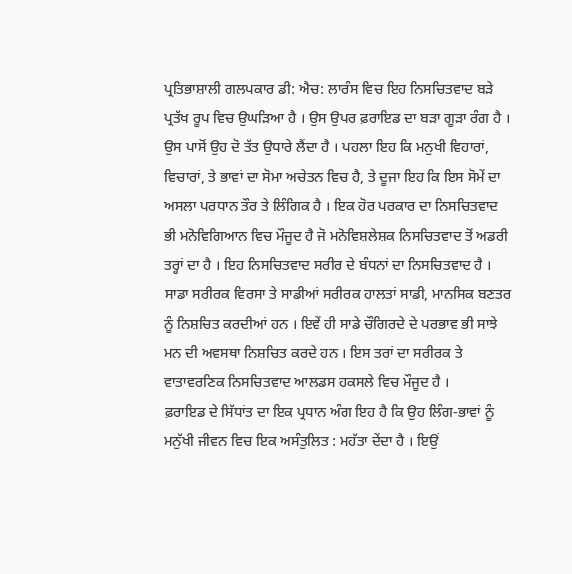ਪ੍ਰਤਿਭਾਸ਼ਾਲੀ ਗਲਪਕਾਰ ਡੀ: ਐਚ: ਲਾਰੰਸ ਵਿਚ ਇਹ ਨਿਸਚਿਤਵਾਦ ਬੜੇ ਪ੍ਰਤੱਖ ਰੂਪ ਵਿਚ ਉਘੜਿਆ ਹੈ । ਉਸ ਉਪਰ ਫ਼ਰਾਇਡ ਦਾ ਬੜਾ ਗੂੜਾ ਰੰਗ ਹੈ । ਉਸ ਪਾਸੋਂ ਉਹ ਦੋ ਤੱਤ ਉਧਾਰੇ ਲੈਂਦਾ ਹੈ । ਪਹਲਾ ਇਹ ਕਿ ਮਨੁਖੀ ਵਿਹਾਰਾਂ, ਵਿਚਾਰਾਂ, ਤੇ ਭਾਵਾਂ ਦਾ ਸੋਮਾ ਅਚੇਤਨ ਵਿਚ ਹੈ, ਤੇ ਦੂਜਾ ਇਹ ਕਿ ਇਸ ਸੋਮੇਂ ਦਾ ਅਸਲਾ ਪਰਧਾਨ ਤੌਰ ਤੇ ਲਿੰਗਿਕ ਹੈ । ਇਕ ਹੋਰ ਪਰਕਾਰ ਦਾ ਨਿਸਚਿਤਵਾਦ ਭੀ ਮਨੋਵਿਗਿਆਨ ਵਿਚ ਮੌਜੂਦ ਹੈ ਜੋ ਮਨੋਵਿਸ਼ਲੇਸ਼ਕ ਨਿਸਚਿਤਵਾਦ ਤੋਂ ਅਡਰੀ ਤਰ੍ਹਾਂ ਦਾ ਹੈ । ਇਹ ਨਿਸਚਿਤਵਾਦ ਸਰੀਰ ਦੇ ਬੰਧਨਾਂ ਦਾ ਨਿਸਚਿਤਵਾਦ ਹੈ । ਸਾਡਾ ਸਰੀਰਕ ਵਿਰਸਾ ਤੇ ਸਾਡੀਆਂ ਸਰੀਰਕ ਹਾਲਤਾਂ ਸਾਡੀ, ਮਾਨਸਿਕ ਬਣਤਰ ਨੂੰ ਨਿਸ਼ਚਿਤ ਕਰਦੀਆਂ ਹਨ । ਇਵੇਂ ਹੀ ਸਾਡੇ ਚੌਗਿਰਦੇ ਦੇ ਪਰਭਾਵ ਭੀ ਸਾਝੇ ਮਨ ਦੀ ਅਵਸਥਾ ਨਿਸ਼ਚਿਤ ਕਰਦੇ ਹਨ । ਇਸ ਤਰਾਂ ਦਾ ਸਰੀਰਕ ਤੇ ਵਾਤਾਵਰਣਿਕ ਨਿਸਚਿਤਵਾਦ ਆਲਡਸ ਹਕਸਲੇ ਵਿਚ ਮੌਜੂਦ ਹੈ ।
ਫ਼ਰਾਇਡ ਦੇ ਸਿੱਧਾਂਤ ਦਾ ਇਕ ਪ੍ਰਧਾਨ ਅੰਗ ਇਹ ਹੈ ਕਿ ਉਹ ਲਿੰਗ-ਭਾਵਾਂ ਨੂੰ ਮਨੁੱਖੀ ਜੀਵਨ ਵਿਚ ਇਕ ਅਸੰਤੁਲਿਤ : ਮਹੱਤਾ ਦੇਂਦਾ ਹੈ । ਇਉਂ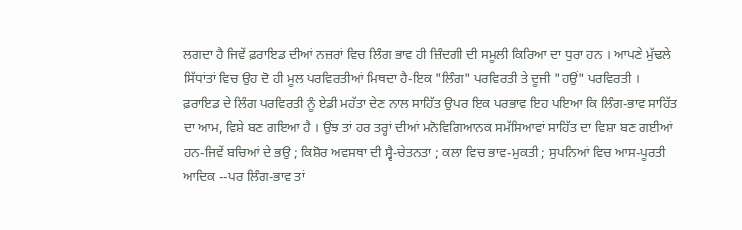ਲਗਦਾ ਹੈ ਜਿਵੇਂ ਫ਼ਰਾਇਡ ਦੀਆਂ ਨਜ਼ਰਾਂ ਵਿਚ ਲਿੰਗ ਭਾਵ ਹੀ ਜ਼ਿੰਦਗੀ ਦੀ ਸਮੂਲੀ ਕਿਰਿਆ ਦਾ ਧੁਰਾ ਹਨ । ਆਪਣੇ ਮੁੱਢਲੇ ਸਿੱਧਾਂਤਾਂ ਵਿਚ ਉਹ ਦੋ ਹੀ ਮੂਲ ਪਰਵਿਰਤੀਆਂ ਮਿਥਦਾ ਹੈ-ਇਕ "ਲਿੰਗ" ਪਰਵਿਰਤੀ ਤੇ ਦੂਜੀ "ਹਉਂ" ਪਰਵਿਰਤੀ । ਫ਼ਰਾਇਡ ਦੇ ਲਿੰਗ ਪਰਵਿਰਤੀ ਨੂੰ ਏਡੀ ਮਹੱਤਾ ਦੇਣ ਨਾਲ ਸਾਹਿੱਤ ਉਪਰ ਇਕ ਪਰਭਾਵ ਇਹ ਪਇਆ ਕਿ ਲਿੰਗ-ਭਾਵ ਸਾਹਿੱਤ ਦਾ ਆਮ, ਵਿਸ਼ੇ ਬਣ ਗਇਆ ਹੈ । ਉਂਝ ਤਾਂ ਹਰ ਤਰ੍ਹਾਂ ਦੀਆਂ ਮਨੋਵਿਗਿਆਨਕ ਸਮੱਸਿਆਵਾਂ ਸਾਹਿੱਤ ਦਾ ਵਿਸ਼ਾ ਬਣ ਗਈਆਂ ਹਨ-ਜਿਵੇਂ ਬਚਿਆਂ ਦੇ ਭਉ ; ਕਿਸ਼ੋਰ ਅਵਸਥਾ ਦੀ ਸ੍ਵੈ-ਚੇਤਨਤਾ ; ਕਲਾ ਵਿਚ ਭਾਵ-ਮੁਕਤੀ ; ਸੁਪਨਿਆਂ ਵਿਚ ਆਸ-ਪੂਰਤੀ ਆਦਿਕ --ਪਰ ਲਿੰਗ-ਭਾਵ ਤਾਂ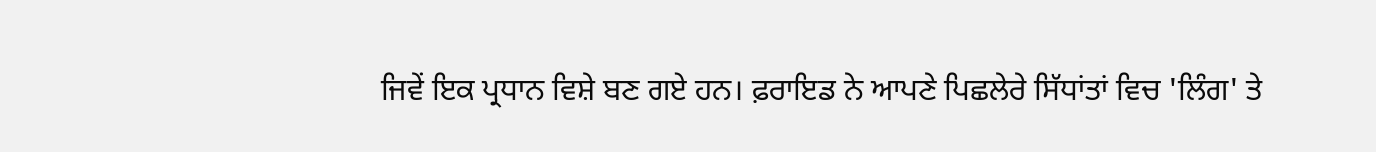ਜਿਵੇਂ ਇਕ ਪ੍ਰਧਾਨ ਵਿਸ਼ੇ ਬਣ ਗਏ ਹਨ। ਫ਼ਰਾਇਡ ਨੇ ਆਪਣੇ ਪਿਛਲੇਰੇ ਸਿੱਧਾਂਤਾਂ ਵਿਚ 'ਲਿੰਗ' ਤੇ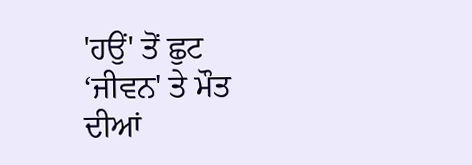'ਹਉਂ' ਤੋਂ ਛੁਟ ‘ਜੀਵਨ' ਤੇ ਮੌਤ ਦੀਆਂ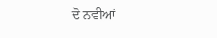ਦੋ ਨਵੀਆਂ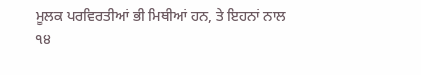ਮੂਲਕ ਪਰਵਿਰਤੀਆਂ ਭੀ ਮਿਥੀਆਂ ਹਨ, ਤੇ ਇਹਨਾਂ ਨਾਲ
੧੪